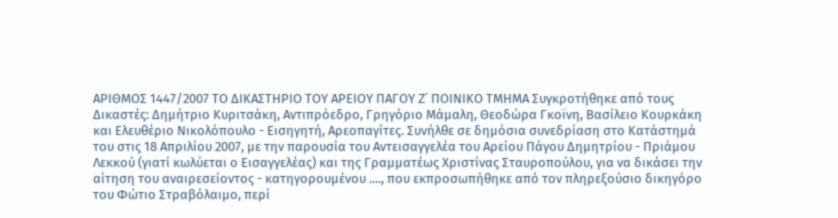ΑΡΙΘΜΟΣ 1447/2007 ΤΟ ΔΙΚΑΣΤΗΡΙΟ ΤΟΥ ΑΡΕΙΟΥ ΠΑΓΟΥ Z΄ ΠΟΙΝΙΚΟ ΤΜΗΜΑ Συγκροτήθηκε από τους Δικαστές: Δημήτριο Κυριτσάκη, Αντιπρόεδρο, Γρηγόριο Μάμαλη, Θεοδώρα Γκοϊνη, Βασίλειο Κουρκάκη και Ελευθέριο Νικολόπουλο - Εισηγητή, Αρεοπαγίτες. Συνήλθε σε δημόσια συνεδρίαση στο Κατάστημά του στις 18 Απριλίου 2007, με την παρουσία του Αντεισαγγελέα του Αρείου Πάγου Δημητρίου - Πριάμου Λεκκού (γιατί κωλύεται ο Εισαγγελέας) και της Γραμματέως Χριστίνας Σταυροπούλου, για να δικάσει την αίτηση του αναιρεσείοντος - κατηγορουμένου ...., που εκπροσωπήθηκε από τον πληρεξούσιο δικηγόρο του Φώτιο Στραβόλαιμο, περί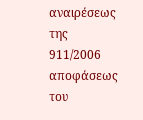αναιρέσεως της 911/2006 αποφάσεως του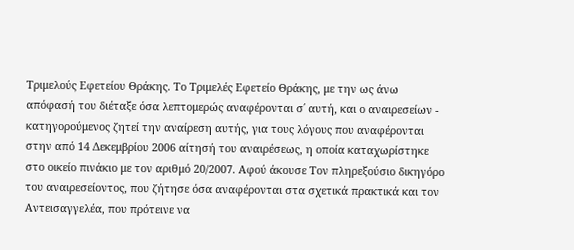Τριμελούς Εφετείου Θράκης. Το Τριμελές Εφετείο Θράκης, με την ως άνω απόφασή του διέταξε όσα λεπτομερώς αναφέρονται σ΄ αυτή, και ο αναιρεσείων - κατηγορούμενος ζητεί την αναίρεση αυτής, για τους λόγους που αναφέρονται στην από 14 Δεκεμβρίου 2006 αίτησή του αναιρέσεως, η οποία καταχωρίστηκε στο οικείο πινάκιο με τον αριθμό 20/2007. Αφού άκουσε Τον πληρεξούσιο δικηγόρο του αναιρεσείοντος, που ζήτησε όσα αναφέρονται στα σχετικά πρακτικά και τον Αντεισαγγελέα, που πρότεινε να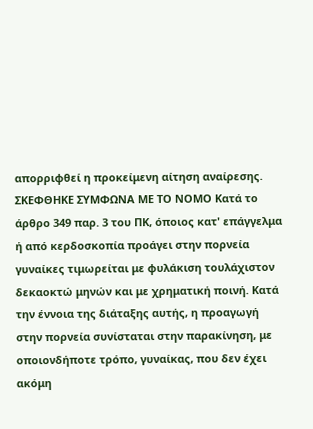απορριφθεί η προκείμενη αίτηση αναίρεσης. ΣΚΕΦΘΗΚΕ ΣΥΜΦΩΝΑ ΜΕ ΤΟ ΝΟΜΟ Κατά το άρθρο 349 παρ. 3 του ΠΚ, όποιος κατ' επάγγελμα ή από κερδοσκοπία προάγει στην πορνεία γυναίκες τιμωρείται με φυλάκιση τουλάχιστον δεκαοκτώ μηνών και με χρηματική ποινή. Κατά την έννοια της διάταξης αυτής, η προαγωγή στην πορνεία συνίσταται στην παρακίνηση, με οποιονδήποτε τρόπο, γυναίκας, που δεν έχει ακόμη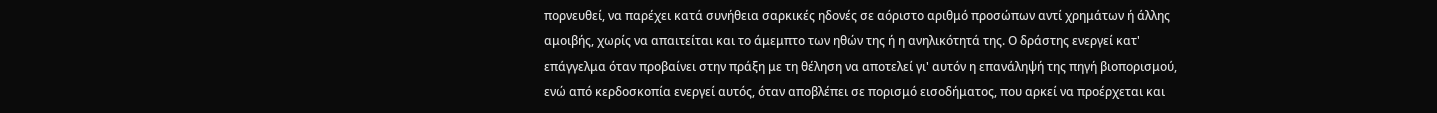πορνευθεί, να παρέχει κατά συνήθεια σαρκικές ηδονές σε αόριστο αριθμό προσώπων αντί χρημάτων ή άλλης αμοιβής, χωρίς να απαιτείται και το άμεμπτο των ηθών της ή η ανηλικότητά της. Ο δράστης ενεργεί κατ' επάγγελμα όταν προβαίνει στην πράξη με τη θέληση να αποτελεί γι' αυτόν η επανάληψή της πηγή βιοπορισμού, ενώ από κερδοσκοπία ενεργεί αυτός, όταν αποβλέπει σε πορισμό εισοδήματος, που αρκεί να προέρχεται και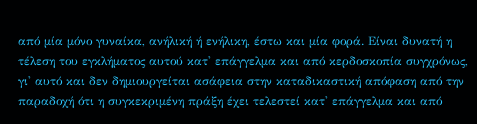από μία μόνο γυναίκα, ανήλική ή ενήλικη, έστω και μία φορά. Είναι δυνατή η τέλεση του εγκλήματος αυτού κατ' επάγγελμα και από κερδοσκοπία συγχρόνως, γι' αυτό και δεν δημιουργείται ασάφεια στην καταδικαστική απόφαση από την παραδοχή ότι η συγκεκριμένη πράξη έχει τελεστεί κατ' επάγγελμα και από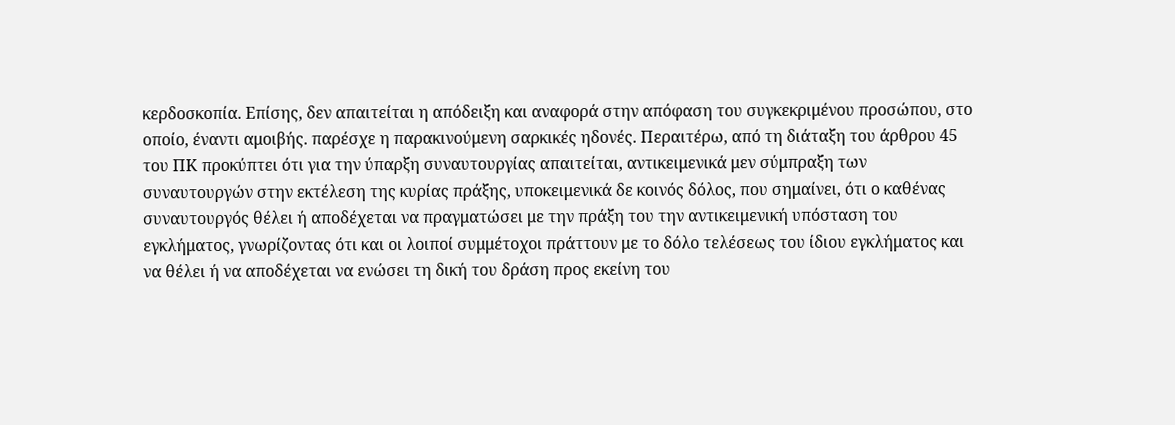κερδοσκοπία. Επίσης, δεν απαιτείται η απόδειξη και αναφορά στην απόφαση του συγκεκριμένου προσώπου, στο οποίο, έναντι αμοιβής. παρέσχε η παρακινούμενη σαρκικές ηδονές. Περαιτέρω, από τη διάταξη του άρθρου 45 του ΠΚ προκύπτει ότι για την ύπαρξη συναυτουργίας απαιτείται, αντικειμενικά μεν σύμπραξη των συναυτουργών στην εκτέλεση της κυρίας πράξης, υποκειμενικά δε κοινός δόλος, που σημαίνει, ότι ο καθένας συναυτουργός θέλει ή αποδέχεται να πραγματώσει με την πράξη του την αντικειμενική υπόσταση του εγκλήματος, γνωρίζοντας ότι και οι λοιποί συμμέτοχοι πράττουν με το δόλο τελέσεως του ίδιου εγκλήματος και να θέλει ή να αποδέχεται να ενώσει τη δική του δράση προς εκείνη του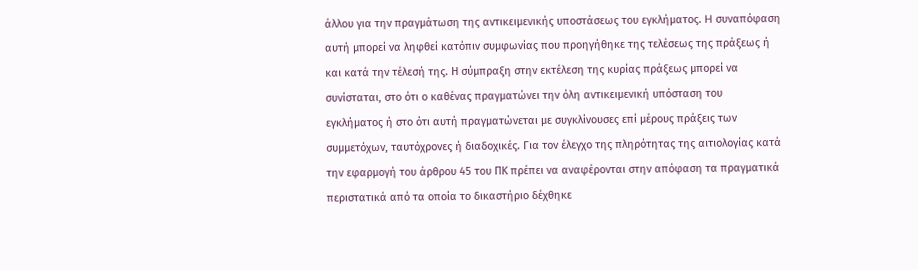άλλου για την πραγμάτωση της αντικειμενικής υποστάσεως του εγκλήματος. H συναπόφαση αυτή μπορεί να ληφθεί κατόπιν συμφωνίας που προηγήθηκε της τελέσεως της πράξεως ή και κατά την τέλεσή της. Η σύμπραξη στην εκτέλεση της κυρίας πράξεως μπορεί να συνίσταται, στο ότι ο καθένας πραγματώνει την όλη αντικειμενική υπόσταση του εγκλήματος ή στο ότι αυτή πραγματώνεται με συγκλίνουσες επί μέρους πράξεις των συμμετόχων, ταυτόχρονες ή διαδοχικές. Για τον έλεγχο της πληρότητας της αιτιολογίας κατά την εφαρμογή του άρθρου 45 του ΠΚ πρέπει να αναφέρονται στην απόφαση τα πραγματικά περιστατικά από τα οποία το δικαστήριο δέχθηκε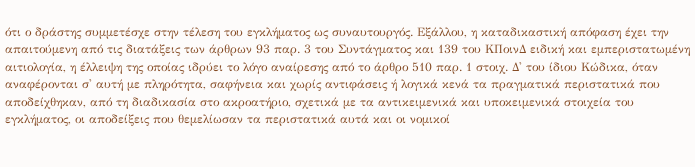ότι ο δράστης συμμετέσχε στην τέλεση του εγκλήματος ως συναυτουργός. Εξάλλου, η καταδικαστική απόφαση έχει την απαιτούμενη από τις διατάξεις των άρθρων 93 παρ. 3 του Συντάγματος και 139 του ΚΠοινΔ ειδική και εμπεριστατωμένη αιτιολογία, η έλλειψη της οποίας ιδρύει το λόγο αναίρεσης από το άρθρο 510 παρ. 1 στοιχ. Δ' του ίδιου Κώδικα, όταν αναφέρονται σ' αυτή με πληρότητα, σαφήνεια και χωρίς αντιφάσεις ή λογικά κενά τα πραγματικά περιστατικά που αποδείχθηκαν, από τη διαδικασία στο ακροατήριο, σχετικά με τα αντικειμενικά και υποκειμενικά στοιχεία του εγκλήματος, οι αποδείξεις που θεμελίωσαν τα περιστατικά αυτά και οι νομικοί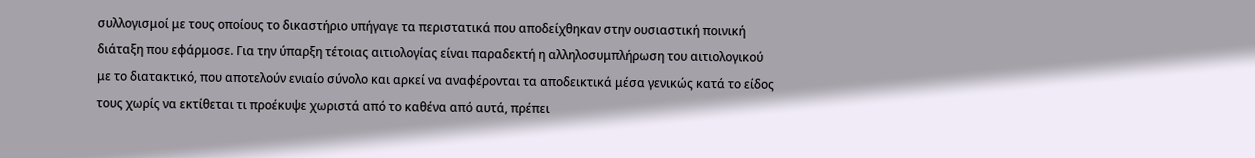συλλογισμοί με τους οποίους το δικαστήριο υπήγαγε τα περιστατικά που αποδείχθηκαν στην ουσιαστική ποινική διάταξη που εφάρμοσε. Για την ύπαρξη τέτοιας αιτιολογίας είναι παραδεκτή η αλληλοσυμπλήρωση του αιτιολογικού με το διατακτικό, που αποτελούν ενιαίο σύνολο και αρκεί να αναφέρονται τα αποδεικτικά μέσα γενικώς κατά το είδος τους χωρίς να εκτίθεται τι προέκυψε χωριστά από το καθένα από αυτά, πρέπει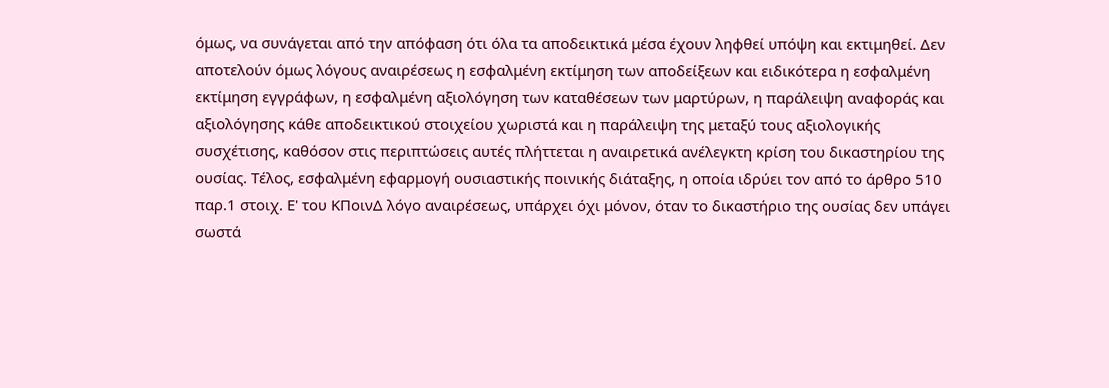όμως, να συνάγεται από την απόφαση ότι όλα τα αποδεικτικά μέσα έχουν ληφθεί υπόψη και εκτιμηθεί. Δεν αποτελούν όμως λόγους αναιρέσεως η εσφαλμένη εκτίμηση των αποδείξεων και ειδικότερα η εσφαλμένη εκτίμηση εγγράφων, η εσφαλμένη αξιολόγηση των καταθέσεων των μαρτύρων, η παράλειψη αναφοράς και αξιολόγησης κάθε αποδεικτικού στοιχείου χωριστά και η παράλειψη της μεταξύ τους αξιολογικής συσχέτισης, καθόσον στις περιπτώσεις αυτές πλήττεται η αναιρετικά ανέλεγκτη κρίση του δικαστηρίου της ουσίας. Τέλος, εσφαλμένη εφαρμογή ουσιαστικής ποινικής διάταξης, η οποία ιδρύει τον από το άρθρο 510 παρ.1 στοιχ. Ε' του ΚΠοινΔ λόγο αναιρέσεως, υπάρχει όχι μόνον, όταν το δικαστήριο της ουσίας δεν υπάγει σωστά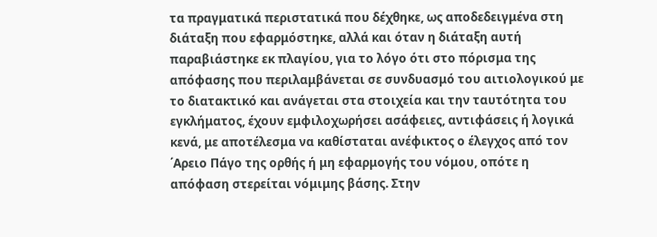τα πραγματικά περιστατικά που δέχθηκε, ως αποδεδειγμένα στη διάταξη που εφαρμόστηκε, αλλά και όταν η διάταξη αυτή παραβιάστηκε εκ πλαγίου, για το λόγο ότι στο πόρισμα της απόφασης που περιλαμβάνεται σε συνδυασμό του αιτιολογικού με το διατακτικό και ανάγεται στα στοιχεία και την ταυτότητα του εγκλήματος, έχουν εμφιλοχωρήσει ασάφειες, αντιφάσεις ή λογικά κενά, με αποτέλεσμα να καθίσταται ανέφικτος ο έλεγχος από τον ΄Αρειο Πάγο της ορθής ή μη εφαρμογής του νόμου, οπότε η απόφαση στερείται νόμιμης βάσης. Στην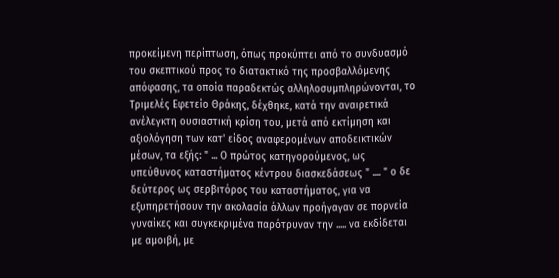προκείμενη περίπτωση, όπως προκύπτει από το συνδυασμό του σκεπτικού προς το διατακτικό της προσβαλλόμενης απόφασης, τα οποία παραδεκτώς αλληλοσυμπληρώνονται, το Τριμελές Εφετείο Θράκης, δέχθηκε, κατά την αναιρετικά ανέλεγκτη ουσιαστική κρίση του, μετά από εκτίμηση και αξιολόγηση των κατ' είδος αναφερομένων αποδεικτικών μέσων, τα εξής: " ... Ο πρώτος κατηγορούμενος, ως υπεύθυνος καταστήματος κέντρου διασκεδάσεως " .... " ο δε δεύτερος ως σερβιτόρος του καταστήματος, για να εξυπηρετήσουν την ακολασία άλλων προήγαγαν σε πορνεία γυναίκες και συγκεκριμένα παρότρυναν την ..... να εκδίδεται με αμοιβή, με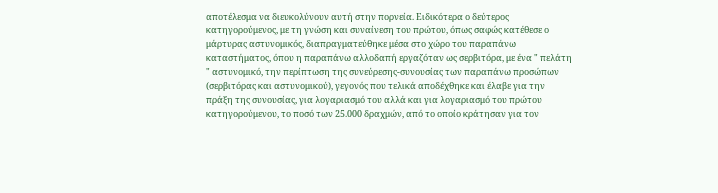αποτέλεσμα να διευκολύνουν αυτή στην πορνεία. Ειδικότερα ο δεύτερος κατηγορούμενος, με τη γνώση και συναίνεση του πρώτου, όπως σαφώς κατέθεσε ο μάρτυρας αστυνομικός, διαπραγματεύθηκε μέσα στο χώρο του παραπάνω καταστήματος, όπου η παραπάνω αλλοδαπή εργαζόταν ως σερβιτόρα, με ένα " πελάτη " αστυνομικό, την περίπτωση της συνεύρεσης-συνουσίας των παραπάνω προσώπων (σερβιτόρας και αστυνομικού), γεγονός που τελικά αποδέχθηκε και έλαβε για την πράξη της συνουσίας, για λογαριασμό του αλλά και για λογαριασμό του πρώτου κατηγορούμενου, το ποσό των 25.000 δραχμών, από το οποίο κράτησαν για τον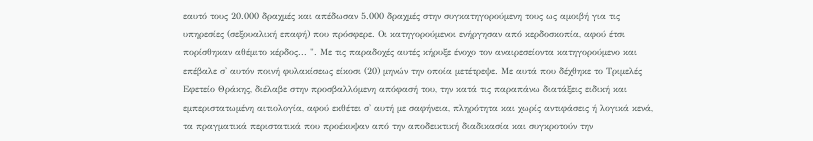εαυτό τους 20.000 δραχμές και απέδωσαν 5.000 δραχμές στην συγκατηγορούμενη τους ως αμοιβή για τις υπηρεσίες (σεξουαλική επαφή) που πρόσφερε. Οι κατηγορούμενοι ενήργησαν από κερδοσκοπία, αφού έτσι πορίσθηκαν αθέμιτο κέρδος... ". Με τις παραδοχές αυτές κήρυξε ένοχο τον αναιρεσείοντα κατηγορούμενο και επέβαλε σ' αυτόν ποινή φυλακίσεως είκοσι (20) μηνών την οποία μετέτρεψε. Με αυτά που δέχθηκε το Τριμελές Εφετείο Θράκης, διέλαβε στην προσβαλλόμενη απόφασή του, την κατά τις παραπάνω διατάξεις ειδική και εμπεριστατωμένη αιτιολογία, αφού εκθέτει σ' αυτή με σαφήνεια, πληρότητα και χωρίς αντιφάσεις ή λογικά κενά, τα πραγματικά περιστατικά που προέκυψαν από την αποδεικτική διαδικασία και συγκροτούν την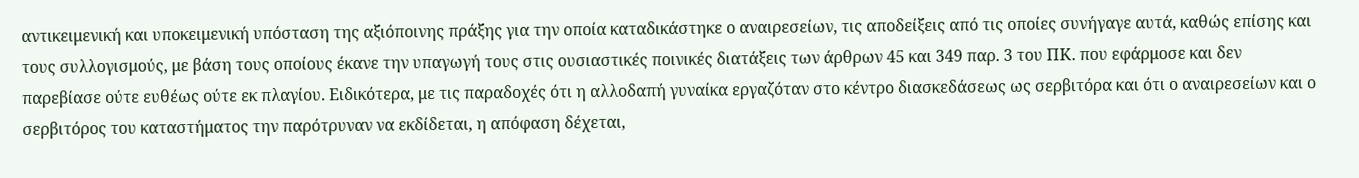αντικειμενική και υποκειμενική υπόσταση της αξιόποινης πράξης για την οποία καταδικάστηκε ο αναιρεσείων, τις αποδείξεις από τις οποίες συνήγαγε αυτά, καθώς επίσης και τους συλλογισμούς, με βάση τους οποίους έκανε την υπαγωγή τους στις ουσιαστικές ποινικές διατάξεις των άρθρων 45 και 349 παρ. 3 του ΠΚ. που εφάρμοσε και δεν παρεβίασε ούτε ευθέως ούτε εκ πλαγίου. Ειδικότερα, με τις παραδοχές ότι η αλλοδαπή γυναίκα εργαζόταν στο κέντρο διασκεδάσεως ως σερβιτόρα και ότι ο αναιρεσείων και ο σερβιτόρος του καταστήματος την παρότρυναν να εκδίδεται, η απόφαση δέχεται,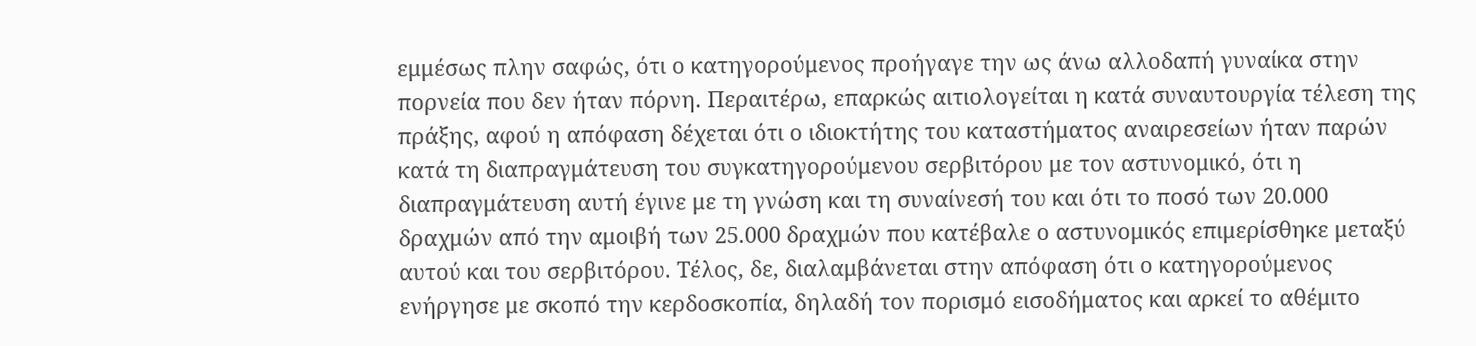εμμέσως πλην σαφώς, ότι ο κατηγορούμενος προήγαγε την ως άνω αλλοδαπή γυναίκα στην πορνεία που δεν ήταν πόρνη. Περαιτέρω, επαρκώς αιτιολογείται η κατά συναυτουργία τέλεση της πράξης, αφού η απόφαση δέχεται ότι ο ιδιοκτήτης του καταστήματος αναιρεσείων ήταν παρών κατά τη διαπραγμάτευση του συγκατηγορούμενου σερβιτόρου με τον αστυνομικό, ότι η διαπραγμάτευση αυτή έγινε με τη γνώση και τη συναίνεσή του και ότι το ποσό των 20.000 δραχμών από την αμοιβή των 25.000 δραχμών που κατέβαλε ο αστυνομικός επιμερίσθηκε μεταξύ αυτού και του σερβιτόρου. Τέλος, δε, διαλαμβάνεται στην απόφαση ότι ο κατηγορούμενος ενήργησε με σκοπό την κερδοσκοπία, δηλαδή τον πορισμό εισοδήματος και αρκεί το αθέμιτο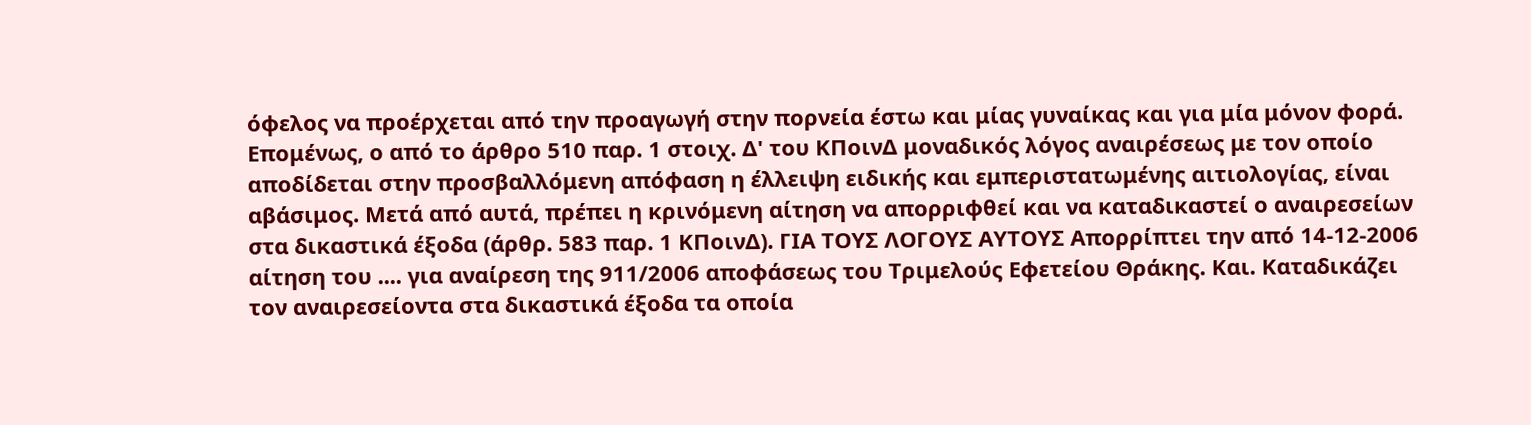όφελος να προέρχεται από την προαγωγή στην πορνεία έστω και μίας γυναίκας και για μία μόνον φορά. Επομένως, ο από το άρθρο 510 παρ. 1 στοιχ. Δ' του ΚΠοινΔ μοναδικός λόγος αναιρέσεως με τον οποίο αποδίδεται στην προσβαλλόμενη απόφαση η έλλειψη ειδικής και εμπεριστατωμένης αιτιολογίας, είναι αβάσιμος. Μετά από αυτά, πρέπει η κρινόμενη αίτηση να απορριφθεί και να καταδικαστεί ο αναιρεσείων στα δικαστικά έξοδα (άρθρ. 583 παρ. 1 ΚΠοινΔ). ΓΙΑ ΤΟΥΣ ΛΟΓΟΥΣ ΑΥΤΟΥΣ Απορρίπτει την από 14-12-2006 αίτηση του .... για αναίρεση της 911/2006 αποφάσεως του Τριμελούς Εφετείου Θράκης. Και. Καταδικάζει τον αναιρεσείοντα στα δικαστικά έξοδα τα οποία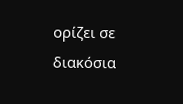ορίζει σε διακόσια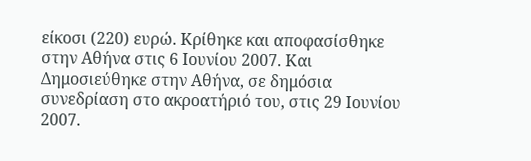είκοσι (220) ευρώ. Κρίθηκε και αποφασίσθηκε στην Αθήνα στις 6 Ιουνίου 2007. Και Δημοσιεύθηκε στην Αθήνα, σε δημόσια συνεδρίαση στο ακροατήριό του, στις 29 Ιουνίου 2007.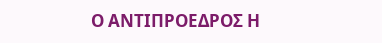Ο ΑΝΤΙΠΡΟΕΔΡΟΣ Η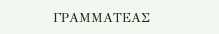ΓΡΑΜΜΑΤΕΑΣ